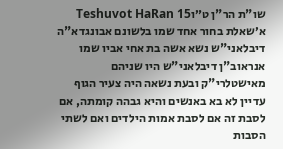שו"ת הר"ן ט״וTeshuvot HaRan 15
א׳שאלת בחור אחד שמו בלשונם אבונגדא"ה דיבלאני"ש נשא אשה בת אחי אביו שמו אנראוב"ן דיבלאני"ש היו שניהם מאישטלרי"ק ובעת נשאה היה צעיר הגוף עדיין לא בא באנשים והיא גבהה קומתה, אם לסבת זה אם לסבת אמות הילדים ואם לשתי הסבות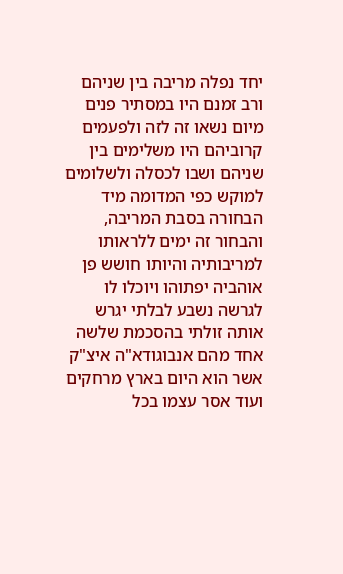יחד נפלה מריבה בין שניהם ורב זמנם היו במסתיר פנים מיום נשאו זה לזה ולפעמים קרוביהם היו משלימים בין שניהם ושבו לכסלה ולשלומים למוקש כפי המדומה מיד הבחורה בסבת המריבה, והבחור זה ימים ללראותו למריבותיה והיותו חושש פן אוהביה יפתוהו ויוכלו לו לגרשה נשבע לבלתי יגרש אותה זולתי בהסכמת שלשה אחד מהם אנבוגודא"ה איצ"ק אשר הוא היום בארץ מרחקים ועוד אסר עצמו בכל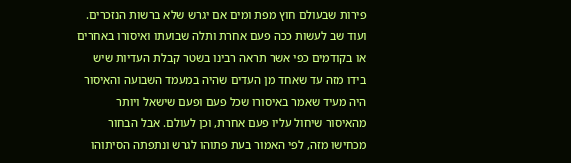פירות שבעולם חוץ מפת ומים אם יגרש שלא ברשות הנזכרים. ועוד שב לעשות ככה פעם אחרת ותלה שבועתו ואיסורו באחרים או בקודמים כפי אשר תראה רבינו בשטר קבלת העדיות שיש בידו מזה עד שאחד מן העדים שהיה במעמד השבועה והאיסור היה מעיד שאמר באיסורו שכל פעם ופעם שישאל ויותר מהאיסור שיחול עליו פעם אחרת, וכן לעולם. אבל הבחור מכחישו מזה, לפי האמור בעת פתוהו לגרש ונתפתה הסיתוהו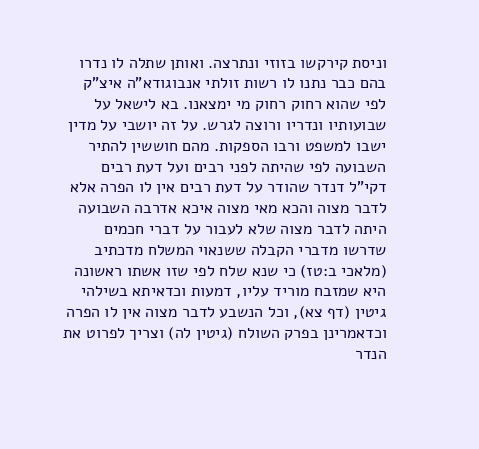וניסת קירקשו בזוזי ונתרצה. ואותן שתלה לו נדרו בהם כבר נתנו לו רשות זולתי אנבוגודא"ה איצ"ק לפי שהוא רחוק רחוק מי ימצאנו. בא לישאל על שבועותיו ונדריו ורוצה לגרש. על זה יושבי על מדין ישבו למשפט ורבו הספקות. מהם חוששין להתיר השבועה לפי שהיתה לפני רבים ועל דעת רבים דקי"ל דנדר שהודר על דעת רבים אין לו הפרה אלא לדבר מצוה והכא מאי מצוה איכא אדרבה השבועה היתה לדבר מצוה שלא לעבור על דברי חכמים שדרשו מדברי הקבלה ששנאוי המשלח מדכתיב (מלאכי ב:טז) כי שנא שלח לפי שזו אשתו ראשונה היא שמזבח מוריד עליו, דמעות וכדאיתא בשילהי גיטין (דף צא), וכל הנשבע לדבר מצוה אין לו הפרה וכדאמרינן בפרק השולח (גיטין לה) וצריך לפרוט את הנדר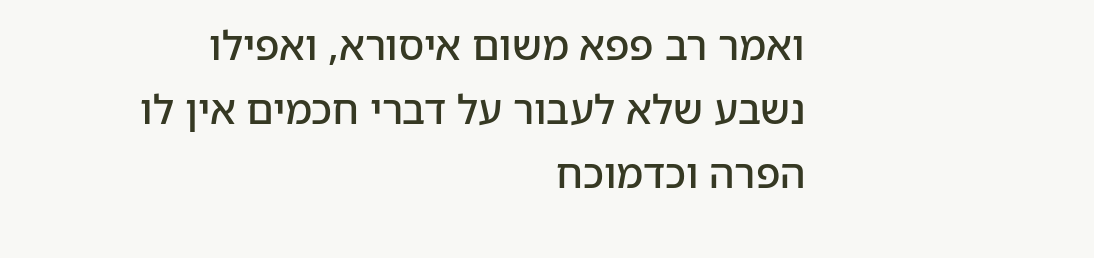ואמר רב פפא משום איסורא, ואפילו נשבע שלא לעבור על דברי חכמים אין לו הפרה וכדמוכח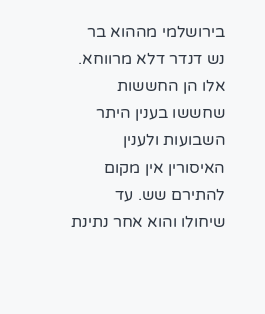בירושלמי מההוא בר נש דנדר דלא מרווחא. אלו הן החששות שחששו בענין היתר השבועות ולענין האיסורין אין מקום להתירם שש. עד שיחולו והוא אחר נתינת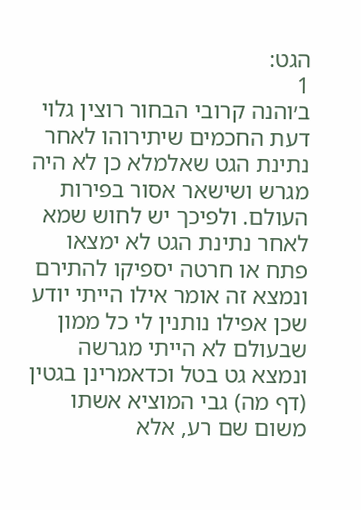הגט:
1
ב׳והנה קרובי הבחור רוצין גלוי דעת החכמים שיתירוהו לאחר נתינת הגט שאלמלא כן לא היה מגרש ושישאר אסור בפירות העולם. ולפיכך יש לחוש שמא לאחר נתינת הגט לא ימצאו פתח או חרטה יספיקו להתירם ונמצא זה אומר אילו הייתי יודע שכן אפילו נותנין לי כל ממון שבעולם לא הייתי מגרשה ונמצא גט בטל וכדאמרינן בגטין (דף מה) גבי המוציא אשתו משום שם רע, אלא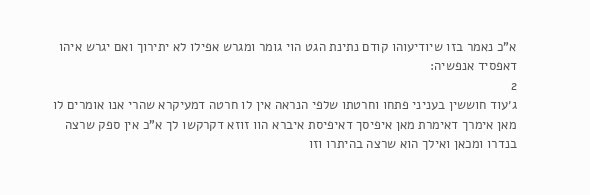א"כ נאמר בזו שיודיעוהו קודם נתינת הגט הוי גומר ומגרש אפילו לא יתירוך ואם יגרש איהו דאפסיד אנפשיה:
2
ג׳עוד חוששין בעניני פתחו וחרטתו שלפי הנראה אין לו חרטה דמעיקרא שהרי אנו אומרים לו מאן אימרך דאימרת מאן איפיסך דאיפיסת איברא הוו זוזא דקרקשו לך א"כ אין ספק שרצה בנדרו ומכאן ואילך הוא שרצה בהיתרו וזו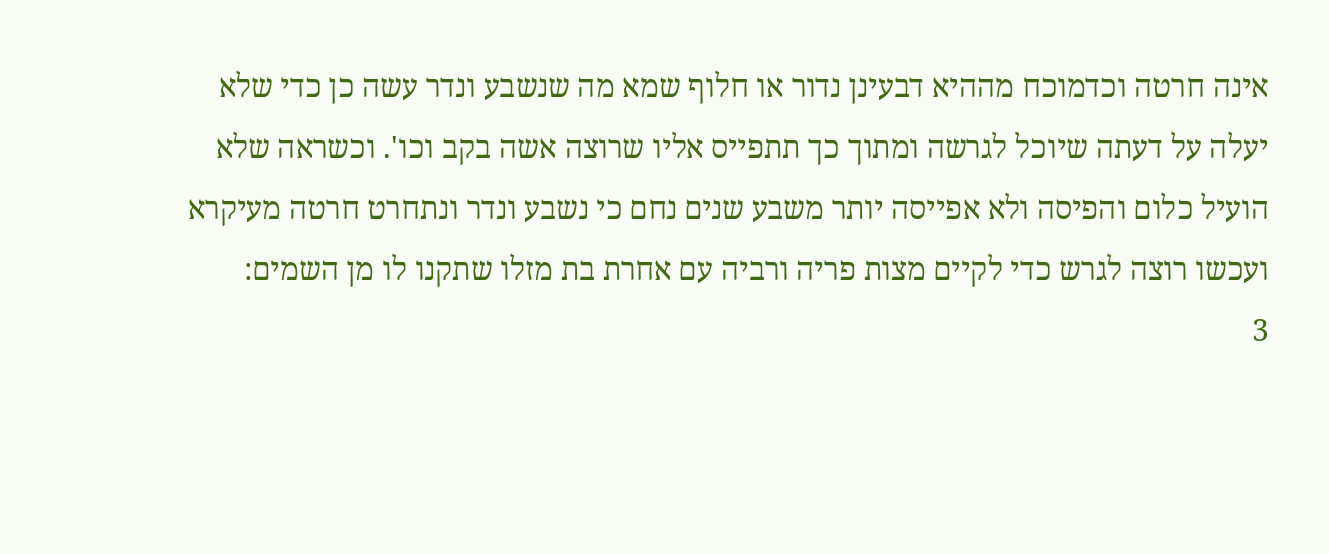אינה חרטה וכדמוכח מההיא דבעינן נדור או חלוף שמא מה שנשבע ונדר עשה כן כדי שלא יעלה על דעתה שיוכל לגרשה ומתוך כך תתפייס אליו שרוצה אשה בקב וכו'. וכשראה שלא הועיל כלום והפיסה ולא אפייסה יותר משבע שנים נחם כי נשבע ונדר ונתחרט חרטה מעיקרא ועכשו רוצה לגרש כדי לקיים מצות פריה ורביה עם אחרת בת מזלו שתקנו לו מן השמים:
3